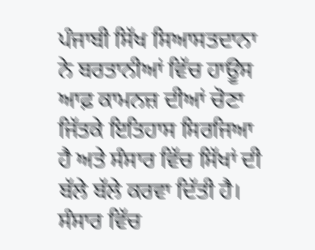ਪੰਜਾਬੀ ਸਿੱਖ ਸਿਆਸਤਦਾਨਾ ਨੇ ਬਰਤਾਨੀਆਂ ਵਿੱਚ ਹਾਊਸ ਆਫ਼ ਕਾਮਨਜ਼ ਦੀਆਂ ਚੋਣਾ ਜਿੱਤਕੇ ਇਤਿਹਾਸ ਸਿਰਜਿਆ ਹੈ ਅਤੇ ਸੰਸਾਰ ਵਿੱਚ ਸਿੱਖਾਂ ਦੀ ਬੱਲੇ ਬੱਲੇ ਕਰਵਾ ਦਿੱਤੀ ਹੈ। ਸੰਸਾਰ ਵਿੱਚ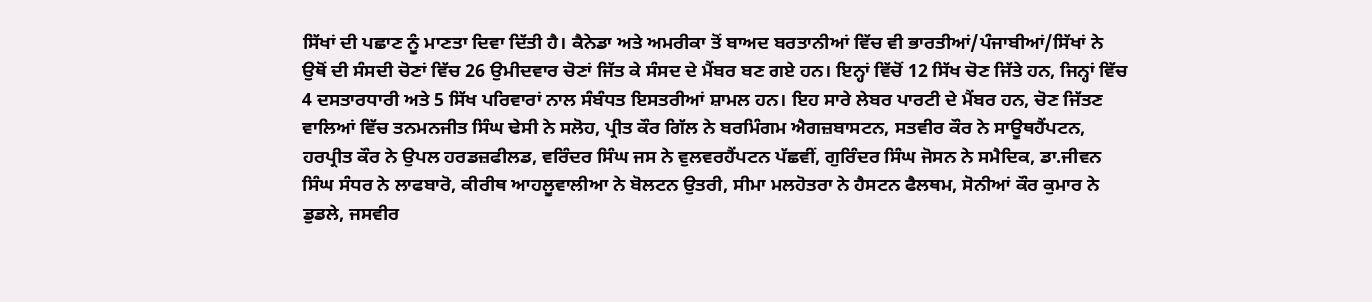ਸਿੱਖਾਂ ਦੀ ਪਛਾਣ ਨੂੰ ਮਾਣਤਾ ਦਿਵਾ ਦਿੱਤੀ ਹੈ। ਕੈਨੇਡਾ ਅਤੇ ਅਮਰੀਕਾ ਤੋਂ ਬਾਅਦ ਬਰਤਾਨੀਆਂ ਵਿੱਚ ਵੀ ਭਾਰਤੀਆਂ/ਪੰਜਾਬੀਆਂ/ਸਿੱਖਾਂ ਨੇ ਉਥੋਂ ਦੀ ਸੰਸਦੀ ਚੋਣਾਂ ਵਿੱਚ 26 ਉਮੀਦਵਾਰ ਚੋਣਾਂ ਜਿੱਤ ਕੇ ਸੰਸਦ ਦੇ ਮੈਂਬਰ ਬਣ ਗਏ ਹਨ। ਇਨ੍ਹਾਂ ਵਿੱਚੋਂ 12 ਸਿੱਖ ਚੋਣ ਜਿੱਤੇ ਹਨ, ਜਿਨ੍ਹਾਂ ਵਿੱਚ 4 ਦਸਤਾਰਧਾਰੀ ਅਤੇ 5 ਸਿੱਖ ਪਰਿਵਾਰਾਂ ਨਾਲ ਸੰਬੰਧਤ ਇਸਤਰੀਆਂ ਸ਼ਾਮਲ ਹਨ। ਇਹ ਸਾਰੇ ਲੇਬਰ ਪਾਰਟੀ ਦੇ ਮੈਂਬਰ ਹਨ, ਚੋਣ ਜਿੱਤਣ ਵਾਲਿਆਂ ਵਿੱਚ ਤਨਮਨਜੀਤ ਸਿੰਘ ਢੇਸੀ ਨੇ ਸਲੋਹ, ਪ੍ਰੀਤ ਕੌਰ ਗਿੱਲ ਨੇ ਬਰਮਿੰਗਮ ਐਗਜ਼ਬਾਸਟਨ, ਸਤਵੀਰ ਕੌਰ ਨੇ ਸਾਊਥਹੈਂਪਟਨ, ਹਰਪ੍ਰੀਤ ਕੌਰ ਨੇ ਉਪਲ ਹਰਡਜ਼ਫੀਲਡ, ਵਰਿੰਦਰ ਸਿੰਘ ਜਸ ਨੇ ਵੁਲਵਰਹੈਂਪਟਨ ਪੱਛਵੀਂ, ਗੁਰਿੰਦਰ ਸਿੰਘ ਜੋਸਨ ਨੇ ਸਮੈਦਿਕ, ਡਾ.ਜੀਵਨ ਸਿੰਘ ਸੰਧਰ ਨੇ ਲਾਫਬਾਰੋ, ਕੀਰੀਥ ਆਹਲੂਵਾਲੀਆ ਨੇ ਬੋਲਟਨ ਉਤਰੀ, ਸੀਮਾ ਮਲਹੋਤਰਾ ਨੇ ਹੈਸਟਨ ਫੈਲਥਮ, ਸੋਨੀਆਂ ਕੌਰ ਕੁਮਾਰ ਨੇ ਡੁਡਲੇ, ਜਸਵੀਰ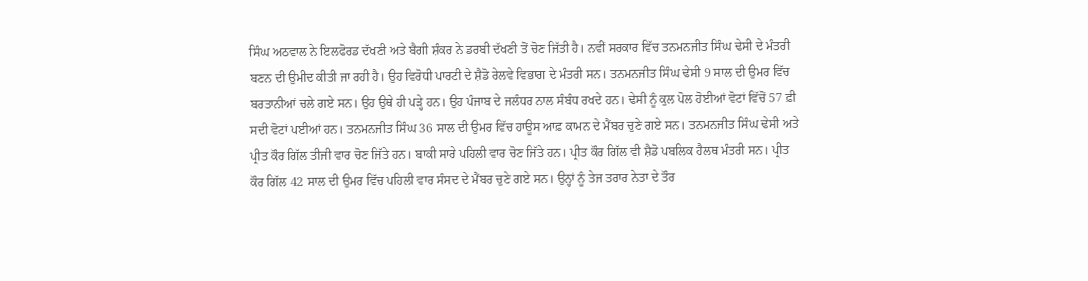ਸਿੰਘ ਅਠਵਾਲ ਨੇ ਇਲਫੋਰਡ ਦੱਖਣੀ ਅਤੇ ਬੈਗੀ ਸ਼ੰਕਰ ਨੇ ਡਰਬੀ ਦੱਖਣੀ ਤੋਂ ਚੋਣ ਜਿੱਤੀ ਹੈ। ਨਵੀਂ ਸਰਕਾਰ ਵਿੱਚ ਤਨਮਨਜੀਤ ਸਿੰਘ ਢੇਸੀ ਦੇ ਮੰਤਰੀ ਬਣਨ ਦੀ ਉਮੀਦ ਕੀਤੀ ਜਾ ਰਹੀ ਹੈ। ਉਹ ਵਿਰੋਧੀ ਪਾਰਟੀ ਦੇ ਸ਼ੈਡੋ ਰੇਲਵੇ ਵਿਭਾਗ ਦੇ ਮੰਤਰੀ ਸਨ। ਤਨਮਨਜੀਤ ਸਿੰਘ ਢੇਸੀ 9 ਸਾਲ ਦੀ ਉਮਰ ਵਿੱਚ ਬਰਤਾਨੀਆਂ ਚਲੇ ਗਏ ਸਨ। ਉਹ ਉਥੇ ਹੀ ਪੜ੍ਹੇ ਹਨ। ਉਹ ਪੰਜਾਬ ਦੇ ਜਲੰਧਰ ਨਾਲ ਸੰਬੰਧ ਰਖਦੇ ਹਨ। ਢੇਸੀ ਨੂੰ ਕੁਲ ਪੋਲ ਹੋਈਆਂ ਵੋਟਾਂ ਵਿੱਚੋਂ 57 ਫ਼ੀ ਸਦੀ ਵੋਟਾਂ ਪਈਆਂ ਹਨ। ਤਨਮਨਜੀਤ ਸਿੰਘ 36 ਸਾਲ ਦੀ ਉਮਰ ਵਿੱਚ ਹਾਊਸ ਆਫ਼ ਕਾਮਨ ਦੇ ਮੈਂਬਰ ਚੁਣੇ ਗਏ ਸਨ। ਤਨਮਨਜੀਤ ਸਿੰਘ ਢੇਸੀ ਅਤੇ ਪ੍ਰੀਤ ਕੌਰ ਗਿੱਲ ਤੀਜੀ ਵਾਰ ਚੋਣ ਜਿੱਤੇ ਹਨ। ਬਾਕੀ ਸਾਰੇ ਪਹਿਲੀ ਵਾਰ ਚੋਣ ਜਿੱਤੇ ਹਨ। ਪ੍ਰੀਤ ਕੌਰ ਗਿੱਲ ਵੀ ਸ਼ੈਡੋ ਪਬਲਿਕ ਹੈਲਥ ਮੰਤਰੀ ਸਨ। ਪ੍ਰੀਤ ਕੌਰ ਗਿੱਲ 42 ਸਾਲ ਦੀ ਉਮਰ ਵਿੱਚ ਪਹਿਲੀ ਵਾਰ ਸੰਸਦ ਦੇ ਮੈਂਬਰ ਚੁਣੇ ਗਏ ਸਨ। ਉਨ੍ਹਾਂ ਨੂੰ ਤੇਜ ਤਰਾਰ ਨੇਤਾ ਦੇ ਤੌਰ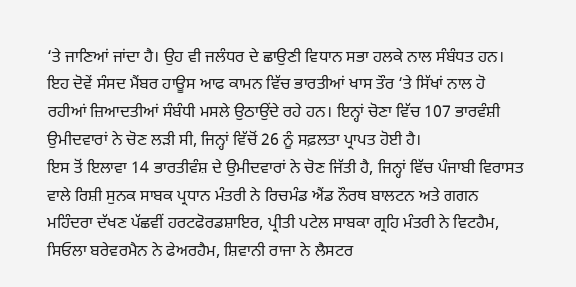‘ਤੇ ਜਾਣਿਆਂ ਜਾਂਦਾ ਹੈ। ਉਹ ਵੀ ਜਲੰਧਰ ਦੇ ਛਾਉਣੀ ਵਿਧਾਨ ਸਭਾ ਹਲਕੇ ਨਾਲ ਸੰਬੰਧਤ ਹਨ। ਇਹ ਦੋਵੇਂ ਸੰਸਦ ਮੈਂਬਰ ਹਾਊਸ ਆਫ ਕਾਮਨ ਵਿੱਚ ਭਾਰਤੀਆਂ ਖਾਸ ਤੌਰ ‘ਤੇ ਸਿੱਖਾਂ ਨਾਲ ਹੋ ਰਹੀਆਂ ਜ਼ਿਆਦਤੀਆਂ ਸੰਬੰਧੀ ਮਸਲੇ ਉਠਾਉਂਦੇ ਰਹੇ ਹਨ। ਇਨ੍ਹਾਂ ਚੋਣਾ ਵਿੱਚ 107 ਭਾਰਵੰਸ਼ੀ ਉਮੀਦਵਾਰਾਂ ਨੇ ਚੋਣ ਲੜੀ ਸੀ, ਜਿਨ੍ਹਾਂ ਵਿੱਚੋਂ 26 ਨੂੰ ਸਫ਼ਲਤਾ ਪ੍ਰਾਪਤ ਹੋਈ ਹੈ।
ਇਸ ਤੋਂ ਇਲਾਵਾ 14 ਭਾਰਤੀਵੰਸ਼ ਦੇ ਉਮੀਦਵਾਰਾਂ ਨੇ ਚੋਣ ਜਿੱਤੀ ਹੈ, ਜਿਨ੍ਹਾਂ ਵਿੱਚ ਪੰਜਾਬੀ ਵਿਰਾਸਤ ਵਾਲੇ ਰਿਸ਼ੀ ਸੁਨਕ ਸਾਬਕ ਪ੍ਰਧਾਨ ਮੰਤਰੀ ਨੇ ਰਿਚਮੰਡ ਐਂਡ ਨੌਰਥ ਬਾਲਟਨ ਅਤੇ ਗਗਨ ਮਹਿੰਦਰਾ ਦੱਖਣ ਪੱਛਵੀਂ ਹਰਟਫੋਰਡਸ਼ਾਇਰ, ਪ੍ਰੀਤੀ ਪਟੇਲ ਸਾਬਕਾ ਗ੍ਰਹਿ ਮੰਤਰੀ ਨੇ ਵਿਟਹੈਮ, ਸਿਓਲਾ ਬਰੇਵਰਮੈਨ ਨੇ ਫੇਅਰਹੈਮ, ਸ਼ਿਵਾਨੀ ਰਾਜਾ ਨੇ ਲੈਸਟਰ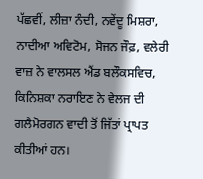ਪੱਛਵੀਂ, ਲੀਜ਼ਾ ਨੰਦੀ, ਨਵੇਂਦੂ ਮਿਸ਼ਰਾ, ਨਾਦੀਆ ਅਵਿਟੋਮ, ਸੋਜਨ ਜੌਫ਼, ਵਲੇਰੀ ਵਾਜ਼ ਨੇ ਵਾਲਸਲ ਐਂਡ ਬਲੌਕਸਵਿਚ, ਕਿਨਿਸ਼ਕਾ ਨਰਾਇਣ ਨੇ ਵੇਲਜ ਦੀ ਗਲੈਮੋਰਗਨ ਵਾਦੀ ਤੋਂ ਜਿੱਤਾਂ ਪ੍ਰਾਪਤ ਕੀਤੀਆਂ ਹਨ।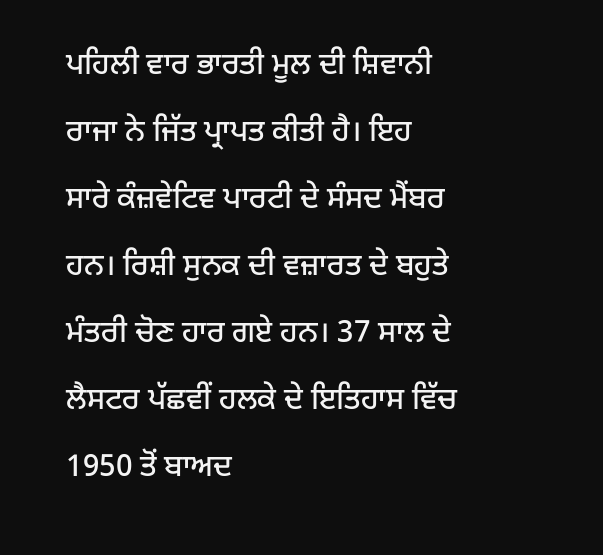ਪਹਿਲੀ ਵਾਰ ਭਾਰਤੀ ਮੂਲ ਦੀ ਸ਼ਿਵਾਨੀ ਰਾਜਾ ਨੇ ਜਿੱਤ ਪ੍ਰਾਪਤ ਕੀਤੀ ਹੈ। ਇਹ ਸਾਰੇ ਕੰਜ਼ਵੇਟਿਵ ਪਾਰਟੀ ਦੇ ਸੰਸਦ ਮੈਂਬਰ ਹਨ। ਰਿਸ਼ੀ ਸੁਨਕ ਦੀ ਵਜ਼ਾਰਤ ਦੇ ਬਹੁਤੇ ਮੰਤਰੀ ਚੋਣ ਹਾਰ ਗਏ ਹਨ। 37 ਸਾਲ ਦੇ ਲੈਸਟਰ ਪੱਛਵੀਂ ਹਲਕੇ ਦੇ ਇਤਿਹਾਸ ਵਿੱਚ 1950 ਤੋਂ ਬਾਅਦ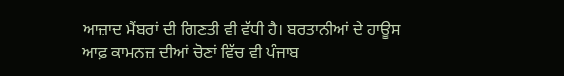ਆਜ਼ਾਦ ਮੈਂਬਰਾਂ ਦੀ ਗਿਣਤੀ ਵੀ ਵੱਧੀ ਹੈ। ਬਰਤਾਨੀਆਂ ਦੇ ਹਾਊਸ ਆਫ਼ ਕਾਮਨਜ਼ ਦੀਆਂ ਚੋਣਾਂ ਵਿੱਚ ਵੀ ਪੰਜਾਬ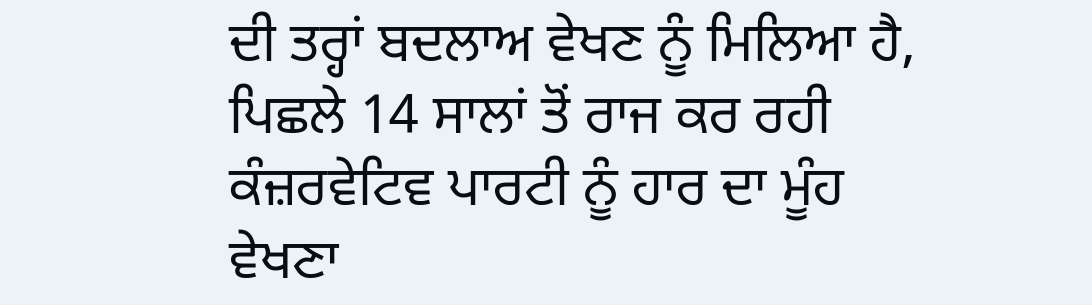ਦੀ ਤਰ੍ਹਾਂ ਬਦਲਾਅ ਵੇਖਣ ਨੂੰ ਮਿਲਿਆ ਹੈ, ਪਿਛਲੇ 14 ਸਾਲਾਂ ਤੋਂ ਰਾਜ ਕਰ ਰਹੀ ਕੰਜ਼ਰਵੇਟਿਵ ਪਾਰਟੀ ਨੂੰ ਹਾਰ ਦਾ ਮੂੰਹ ਵੇਖਣਾ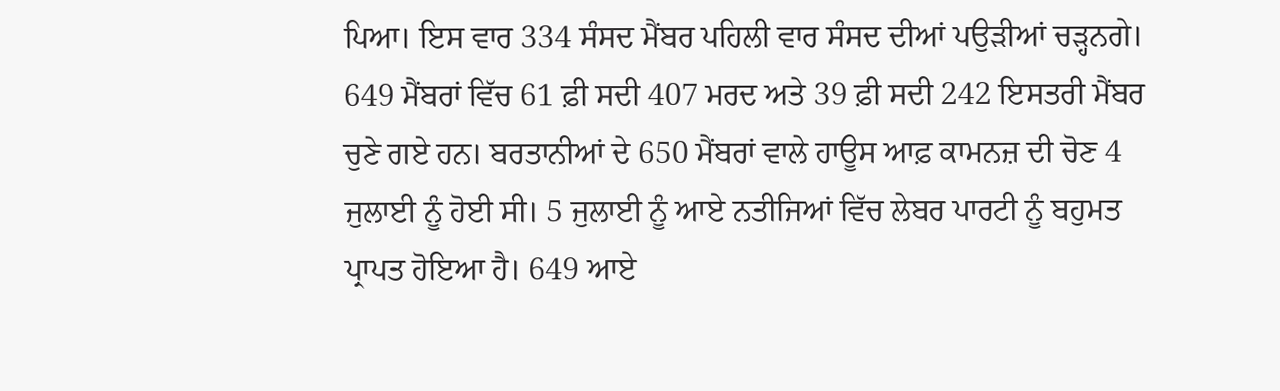ਪਿਆ। ਇਸ ਵਾਰ 334 ਸੰਸਦ ਮੈਂਬਰ ਪਹਿਲੀ ਵਾਰ ਸੰਸਦ ਦੀਆਂ ਪਉੜੀਆਂ ਚੜ੍ਹਨਗੇ। 649 ਮੈਂਬਰਾਂ ਵਿੱਚ 61 ਫ਼ੀ ਸਦੀ 407 ਮਰਦ ਅਤੇ 39 ਫ਼ੀ ਸਦੀ 242 ਇਸਤਰੀ ਮੈਂਬਰ ਚੁਣੇ ਗਏ ਹਨ। ਬਰਤਾਨੀਆਂ ਦੇ 650 ਮੈਂਬਰਾਂ ਵਾਲੇ ਹਾਊਸ ਆਫ਼ ਕਾਮਨਜ਼ ਦੀ ਚੋਣ 4 ਜੁਲਾਈ ਨੂੰ ਹੋਈ ਸੀ। 5 ਜੁਲਾਈ ਨੂੰ ਆਏ ਨਤੀਜਿਆਂ ਵਿੱਚ ਲੇਬਰ ਪਾਰਟੀ ਨੂੰ ਬਹੁਮਤ ਪ੍ਰਾਪਤ ਹੋਇਆ ਹੈ। 649 ਆਏ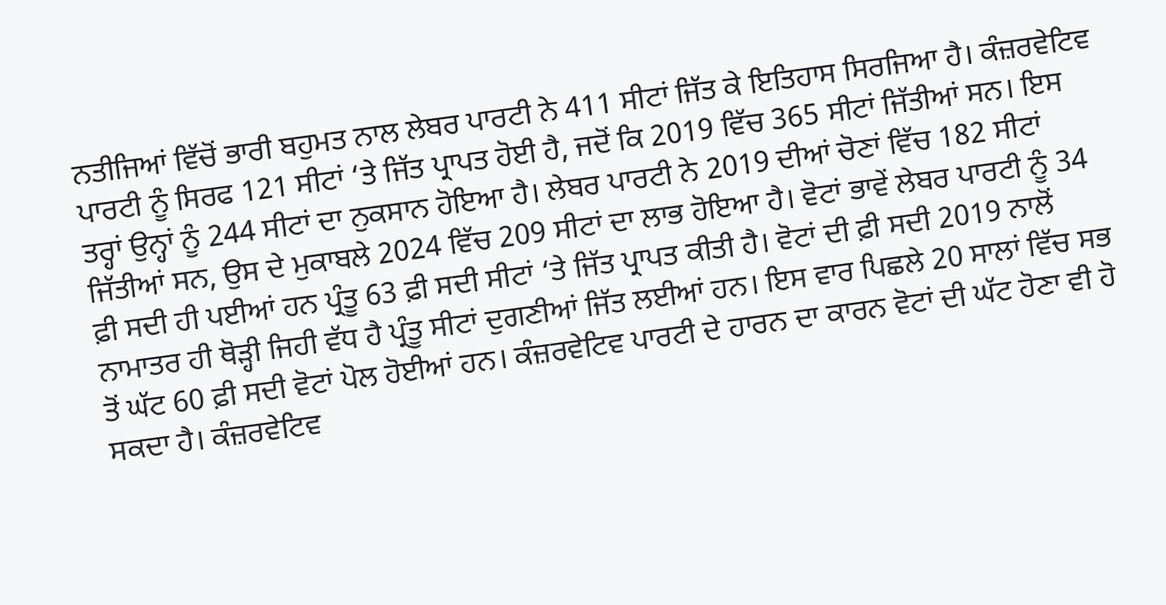ਨਤੀਜਿਆਂ ਵਿੱਚੋਂ ਭਾਰੀ ਬਹੁਮਤ ਨਾਲ ਲੇਬਰ ਪਾਰਟੀ ਨੇ 411 ਸੀਟਾਂ ਜਿੱਤ ਕੇ ਇਤਿਹਾਸ ਸਿਰਜਿਆ ਹੈ। ਕੰਜ਼ਰਵੇਟਿਵ ਪਾਰਟੀ ਨੂੰ ਸਿਰਫ 121 ਸੀਟਾਂ ‘ਤੇ ਜਿੱਤ ਪ੍ਰਾਪਤ ਹੋਈ ਹੈ, ਜਦੋਂ ਕਿ 2019 ਵਿੱਚ 365 ਸੀਟਾਂ ਜਿੱਤੀਆਂ ਸਨ। ਇਸ ਤਰ੍ਹਾਂ ਉਨ੍ਹਾਂ ਨੂੰ 244 ਸੀਟਾਂ ਦਾ ਨੁਕਸਾਨ ਹੋਇਆ ਹੈ। ਲੇਬਰ ਪਾਰਟੀ ਨੇ 2019 ਦੀਆਂ ਚੋਣਾਂ ਵਿੱਚ 182 ਸੀਟਾਂ ਜਿੱਤੀਆਂ ਸਨ, ਉਸ ਦੇ ਮੁਕਾਬਲੇ 2024 ਵਿੱਚ 209 ਸੀਟਾਂ ਦਾ ਲਾਭ ਹੋਇਆ ਹੈ। ਵੋਟਾਂ ਭਾਵੇਂ ਲੇਬਰ ਪਾਰਟੀ ਨੂੰ 34 ਫ਼ੀ ਸਦੀ ਹੀ ਪਈਆਂ ਹਨ ਪ੍ਰੰਤੂ 63 ਫ਼ੀ ਸਦੀ ਸੀਟਾਂ ‘ਤੇ ਜਿੱਤ ਪ੍ਰਾਪਤ ਕੀਤੀ ਹੈ। ਵੋਟਾਂ ਦੀ ਫ਼ੀ ਸਦੀ 2019 ਨਾਲੋਂ ਨਾਮਾਤਰ ਹੀ ਥੋੜ੍ਹੀ ਜਿਹੀ ਵੱਧ ਹੈ ਪ੍ਰੰਤੂ ਸੀਟਾਂ ਦੁਗਣੀਆਂ ਜਿੱਤ ਲਈਆਂ ਹਨ। ਇਸ ਵਾਰ ਪਿਛਲੇ 20 ਸਾਲਾਂ ਵਿੱਚ ਸਭ ਤੋਂ ਘੱਟ 60 ਫ਼ੀ ਸਦੀ ਵੋਟਾਂ ਪੋਲ ਹੋਈਆਂ ਹਨ। ਕੰਜ਼ਰਵੇਟਿਵ ਪਾਰਟੀ ਦੇ ਹਾਰਨ ਦਾ ਕਾਰਨ ਵੋਟਾਂ ਦੀ ਘੱਟ ਹੋਣਾ ਵੀ ਹੋ ਸਕਦਾ ਹੈ। ਕੰਜ਼ਰਵੇਟਿਵ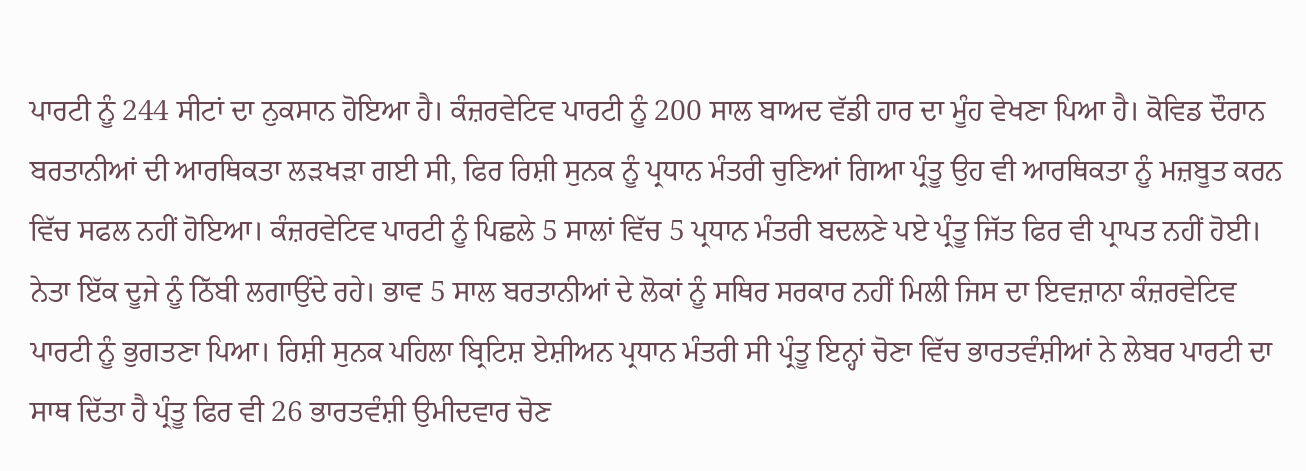ਪਾਰਟੀ ਨੂੰ 244 ਸੀਟਾਂ ਦਾ ਨੁਕਸਾਨ ਹੋਇਆ ਹੈ। ਕੰਜ਼ਰਵੇਟਿਵ ਪਾਰਟੀ ਨੂੰ 200 ਸਾਲ ਬਾਅਦ ਵੱਡੀ ਹਾਰ ਦਾ ਮੂੰਹ ਵੇਖਣਾ ਪਿਆ ਹੈ। ਕੋਵਿਡ ਦੌਰਾਨ ਬਰਤਾਨੀਆਂ ਦੀ ਆਰਥਿਕਤਾ ਲੜਖੜਾ ਗਈ ਸੀ, ਫਿਰ ਰਿਸ਼ੀ ਸੁਨਕ ਨੂੰ ਪ੍ਰਧਾਨ ਮੰਤਰੀ ਚੁਣਿਆਂ ਗਿਆ ਪ੍ਰੰਤੂ ਉਹ ਵੀ ਆਰਥਿਕਤਾ ਨੂੰ ਮਜ਼ਬੂਤ ਕਰਨ ਵਿੱਚ ਸਫਲ ਨਹੀਂ ਹੋਇਆ। ਕੰਜ਼ਰਵੇਟਿਵ ਪਾਰਟੀ ਨੂੰ ਪਿਛਲੇ 5 ਸਾਲਾਂ ਵਿੱਚ 5 ਪ੍ਰਧਾਨ ਮੰਤਰੀ ਬਦਲਣੇ ਪਏ ਪ੍ਰੰਤੂ ਜਿੱਤ ਫਿਰ ਵੀ ਪ੍ਰਾਪਤ ਨਹੀਂ ਹੋਈ। ਨੇਤਾ ਇੱਕ ਦੂਜੇ ਨੂੰ ਠਿੱਬੀ ਲਗਾਉਂਦੇ ਰਹੇ। ਭਾਵ 5 ਸਾਲ ਬਰਤਾਨੀਆਂ ਦੇ ਲੋਕਾਂ ਨੂੰ ਸਥਿਰ ਸਰਕਾਰ ਨਹੀਂ ਮਿਲੀ ਜਿਸ ਦਾ ਇਵਜ਼ਾਨਾ ਕੰਜ਼ਰਵੇਟਿਵ ਪਾਰਟੀ ਨੂੰ ਭੁਗਤਣਾ ਪਿਆ। ਰਿਸ਼ੀ ਸੁਨਕ ਪਹਿਲਾ ਬ੍ਰਿਟਿਸ਼ ਏਸ਼ੀਅਨ ਪ੍ਰਧਾਨ ਮੰਤਰੀ ਸੀ ਪ੍ਰੰਤੂ ਇਨ੍ਹਾਂ ਚੋਣਾ ਵਿੱਚ ਭਾਰਤਵੰਸ਼ੀਆਂ ਨੇ ਲੇਬਰ ਪਾਰਟੀ ਦਾ ਸਾਥ ਦਿੱਤਾ ਹੈ ਪ੍ਰੰਤੂ ਫਿਰ ਵੀ 26 ਭਾਰਤਵੰਸ਼ੀ ਉਮੀਦਵਾਰ ਚੋਣ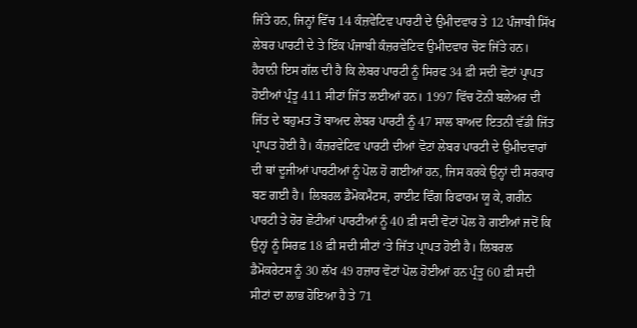ਜਿੱਤੇ ਹਨ, ਜਿਨ੍ਹਾਂ ਵਿੱਚ 14 ਕੰਜ਼ਵੇਟਿਵ ਪਾਰਟੀ ਦੇ ਉਮੀਦਵਾਰ ਤੇ 12 ਪੰਜਾਬੀ ਸਿੱਖ ਲੇਬਰ ਪਾਰਟੀ ਦੇ ਤੇ ਇੱਕ ਪੰਜਾਬੀ ਕੰਜ਼ਰਵੇਟਿਵ ਉਮੀਦਵਾਰ ਚੋਣ ਜਿੱਤੇ ਹਨ। ਹੈਰਾਨੀ ਇਸ ਗੱਲ ਦੀ ਹੈ ਕਿ ਲੇਬਰ ਪਾਰਟੀ ਨੂੰ ਸਿਰਫ 34 ਫ਼ੀ ਸਦੀ ਵੋਟਾਂ ਪ੍ਰਾਪਤ ਹੋਈਆਂ ਪ੍ਰੰਤੂ 411 ਸੀਟਾਂ ਜਿੱਤ ਲਈਆਂ ਹਨ। 1997 ਵਿੱਚ ਟੋਨੀ ਬਲੇਅਰ ਦੀ ਜਿੱਤ ਦੇ ਬਹੁਮਤ ਤੋਂ ਬਾਅਦ ਲੇਬਰ ਪਾਰਟੀ ਨੂੰ 47 ਸਾਲ ਬਾਅਦ ਇਤਨੀ ਵੱਡੀ ਜਿੱਤ ਪ੍ਰਾਪਤ ਹੋਈ ਹੈ। ਕੰਜ਼ਰਵੇਟਿਵ ਪਾਰਟੀ ਦੀਆਂ ਵੋਟਾਂ ਲੇਬਰ ਪਾਰਟੀ ਦੇ ਉਮੀਦਵਾਰਾਂ ਦੀ ਥਾਂ ਦੂਜੀਆਂ ਪਾਰਟੀਆਂ ਨੂੰ ਪੋਲ ਹੋ ਗਈਆਂ ਹਨ, ਜਿਸ ਕਰਕੇ ਉਨ੍ਹਾਂ ਦੀ ਸਰਕਾਰ ਬਣ ਗਈ ਹੈ। ਲਿਬਰਲ ਡੈਮੋਕਮੈਟਸ, ਰਾਈਟ ਵਿੰਗ ਰਿਫਾਰਮ ਯੂ ਕੇ, ਗਰੀਨ ਪਾਰਟੀ ਤੇ ਹੋਰ ਛੋਟੀਆਂ ਪਾਰਟੀਆਂ ਨੂੰ 40 ਫ਼ੀ ਸਦੀ ਵੋਟਾਂ ਪੋਲ ਹੋ ਗਈਆਂ ਜਦੋਂ ਕਿ ਉਨ੍ਹਾਂ ਨੂੰ ਸਿਰਫ਼ 18 ਫ਼ੀ ਸਦੀ ਸੀਟਾਂ ‘ਤੇ ਜਿੱਤ ਪ੍ਰਾਪਤ ਹੋਈ ਹੈ। ਲਿਬਰਲ ਡੈਮੋਕਰੇਟਸ ਨੂੰ 30 ਲੱਖ 49 ਹਜ਼ਾਰ ਵੋਟਾਂ ਪੋਲ ਹੋਈਆਂ ਹਨ ਪ੍ਰੰਤੂ 60 ਫ਼ੀ ਸਦੀ ਸੀਟਾਂ ਦਾ ਲਾਭ ਹੋਇਆ ਹੈ ਤੇ 71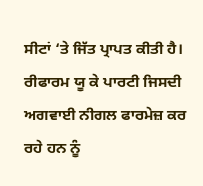ਸੀਟਾਂ ‘ਤੇ ਜਿੱਤ ਪ੍ਰਾਪਤ ਕੀਤੀ ਹੈ। ਰੀਫਾਰਮ ਯੂ ਕੇ ਪਾਰਟੀ ਜਿਸਦੀ ਅਗਵਾਈ ਨੀਗਲ ਫਾਰਮੇਜ਼ ਕਰ ਰਹੇ ਹਨ ਨੂੰ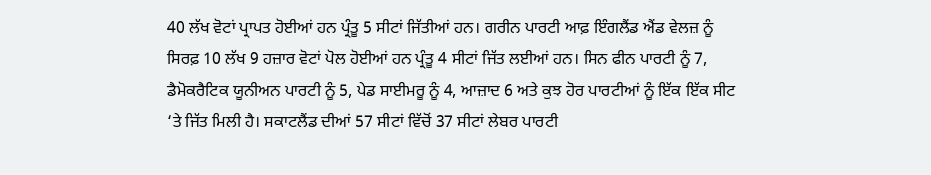40 ਲੱਖ ਵੋਟਾਂ ਪ੍ਰਾਪਤ ਹੋਈਆਂ ਹਨ ਪ੍ਰੰਤੂ 5 ਸੀਟਾਂ ਜਿੱਤੀਆਂ ਹਨ। ਗਰੀਨ ਪਾਰਟੀ ਆਫ਼ ਇੰਗਲੈਂਡ ਐਂਡ ਵੇਲਜ਼ ਨੂੰ ਸਿਰਫ਼ 10 ਲੱਖ 9 ਹਜ਼ਾਰ ਵੋਟਾਂ ਪੋਲ ਹੋਈਆਂ ਹਨ ਪ੍ਰੰਤੂ 4 ਸੀਟਾਂ ਜਿੱਤ ਲਈਆਂ ਹਨ। ਸਿਨ ਫੀਨ ਪਾਰਟੀ ਨੂੰ 7, ਡੈਮੋਕਰੈਟਿਕ ਯੂਨੀਅਨ ਪਾਰਟੀ ਨੂੰ 5, ਪੇਡ ਸਾਈਮਰੂ ਨੂੰ 4, ਆਜ਼ਾਦ 6 ਅਤੇ ਕੁਝ ਹੋਰ ਪਾਰਟੀਆਂ ਨੂੰ ਇੱਕ ਇੱਕ ਸੀਟ ‘ਤੇ ਜਿੱਤ ਮਿਲੀ ਹੈ। ਸਕਾਟਲੈਂਡ ਦੀਆਂ 57 ਸੀਟਾਂ ਵਿੱਚੋਂ 37 ਸੀਟਾਂ ਲੇਬਰ ਪਾਰਟੀ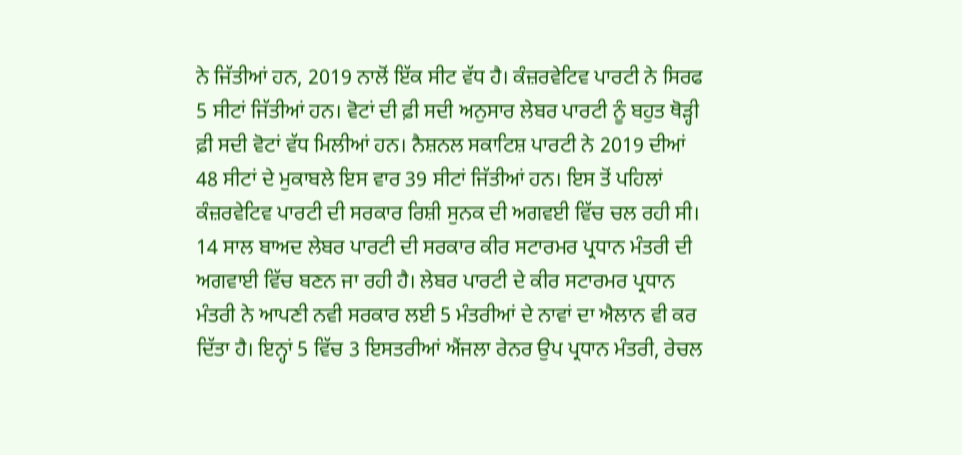ਨੇ ਜਿੱਤੀਆਂ ਹਨ, 2019 ਨਾਲੋਂ ਇੱਕ ਸੀਟ ਵੱਧ ਹੈ। ਕੰਜ਼ਰਵੇਟਿਵ ਪਾਰਟੀ ਨੇ ਸਿਰਫ 5 ਸੀਟਾਂ ਜਿੱਤੀਆਂ ਹਨ। ਵੋਟਾਂ ਦੀ ਫ਼ੀ ਸਦੀ ਅਨੁਸਾਰ ਲੇਬਰ ਪਾਰਟੀ ਨੂੰ ਬਹੁਤ ਥੋੜ੍ਹੀ ਫ਼ੀ ਸਦੀ ਵੋਟਾਂ ਵੱਧ ਮਿਲੀਆਂ ਹਨ। ਨੈਸ਼ਨਲ ਸਕਾਟਿਸ਼ ਪਾਰਟੀ ਨੇ 2019 ਦੀਆਂ 48 ਸੀਟਾਂ ਦੇ ਮੁਕਾਬਲੇ ਇਸ ਵਾਰ 39 ਸੀਟਾਂ ਜਿੱਤੀਆਂ ਹਨ। ਇਸ ਤੋਂ ਪਹਿਲਾਂ ਕੰਜ਼ਰਵੇਟਿਵ ਪਾਰਟੀ ਦੀ ਸਰਕਾਰ ਰਿਸ਼ੀ ਸੁਨਕ ਦੀ ਅਗਵਈ ਵਿੱਚ ਚਲ ਰਹੀ ਸੀ। 14 ਸਾਲ ਬਾਅਦ ਲੇਬਰ ਪਾਰਟੀ ਦੀ ਸਰਕਾਰ ਕੀਰ ਸਟਾਰਮਰ ਪ੍ਰਧਾਨ ਮੰਤਰੀ ਦੀ ਅਗਵਾਈ ਵਿੱਚ ਬਣਨ ਜਾ ਰਹੀ ਹੈ। ਲੇਬਰ ਪਾਰਟੀ ਦੇ ਕੀਰ ਸਟਾਰਮਰ ਪ੍ਰਧਾਨ ਮੰਤਰੀ ਨੇ ਆਪਣੀ ਨਵੀ ਸਰਕਾਰ ਲਈ 5 ਮੰਤਰੀਆਂ ਦੇ ਨਾਵਾਂ ਦਾ ਐਲਾਨ ਵੀ ਕਰ ਦਿੱਤਾ ਹੈ। ਇਨ੍ਹਾਂ 5 ਵਿੱਚ 3 ਇਸਤਰੀਆਂ ਐਂਜਲਾ ਰੇਨਰ ਉਪ ਪ੍ਰਧਾਨ ਮੰਤਰੀ, ਰੇਚਲ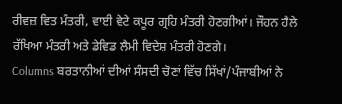ਰੀਵਜ਼ ਵਿਤ ਮੰਤਰੀ, ਵਾਈ ਵੇਟੇ ਕਪੂਰ ਗ੍ਰਹਿ ਮੰਤਰੀ ਹੋਣਗੀਆਂ। ਜੌਹਨ ਹੈਲੇ ਰੱਖਿਆ ਮੰਤਰੀ ਅਤੇ ਡੇਵਿਡ ਲੈਮੀ ਵਿਦੇਸ਼ ਮੰਤਰੀ ਹੋਣਗੇ।
Columns ਬਰਤਾਨੀਆਂ ਦੀਆਂ ਸੰਸਦੀ ਚੋਣਾਂ ਵਿੱਚ ਸਿੱਖਾਂ/ਪੰਜਾਬੀਆਂ ਨੇ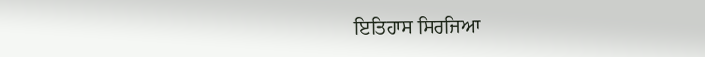ਇਤਿਹਾਸ ਸਿਰਜਿਆ